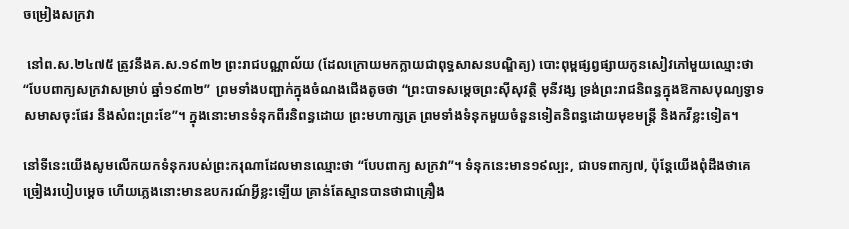ចម្រៀងសក្រវា

 នៅព.ស.២៤៧៥ ត្រូវនឹងគ.ស.១៩៣២ ព្រះរាជបណ្ណាល័យ (ដែលក្រោយមកក្លាយជាពុទ្ធសាសនបណ្ឌិត្យ) បោះពុម្ពផ្សព្វផ្សាយកូនសៀវភៅមួយឈ្មោះថា “បែបពាក្យសក្រវាសម្រាប់ ឆ្នាំ១៩៣២”  ព្រមទាំងបញ្ជាក់ក្នុងចំណងជើងតូចថា “ព្រះបាទសម្តេចព្រះស៊ីសុវត្ថិ មុនីវង្ស ទ្រង់ព្រះរាជនិពន្ធក្នុងឱកាសបុណ្យទ្វាទសមាសចុះផែរ នឹងសំពះព្រះខែ”។ ក្នុងនោះមានទំនុកពីរនិពន្ធដោយ ព្រះមហាក្សត្រ ព្រមទាំងទំនុកមួយចំនួនទៀតនិពន្ធដោយមុខមន្ត្រី និងកវីខ្លះទៀត។

នៅទីនេះយើងសូមលើកយកទំនុករបស់ព្រះករុណាដែលមានឈ្មោះថា “បែបពាក្យ សក្រវា”។ ទំនុកនេះមាន១៩ល្បះ, ជាបទពាក្យ៧, ប៉ុន្តែយើងពុំដឹងថាគេច្រៀងរបៀបម្តេច ហើយភ្លេងនោះមានឧបករណ៍អ្វីខ្លះឡើយ គ្រាន់តែស្មានបានថាជាគ្រឿង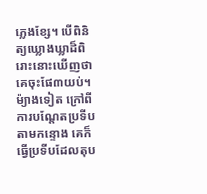ភ្លេងខ្សែ។ បើពិនិត្យឃ្លោងឃ្លាដ៏ពិរោះនោះឃើញថាគេចុះផែ៣យប់។ ម៉្យាងទៀត ក្រៅពីការបណ្តែតប្រទីបតាមកន្ទោង គេក៏ធ្វើប្រទីបដែលតុប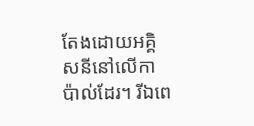តែងដោយអគ្គិសនីនៅលើកាប៉ាល់ដែរ។ រីឯពេ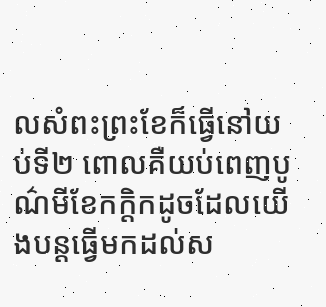លសំពះព្រះខែក៏ធ្វើនៅយប់ទី២ ពោលគឺយប់ពេញបូណ៌មីខែកក្តិកដូចដែលយើងបន្តធ្វើមកដល់ស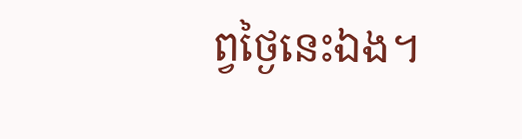ព្វថ្ងៃនេះឯង។